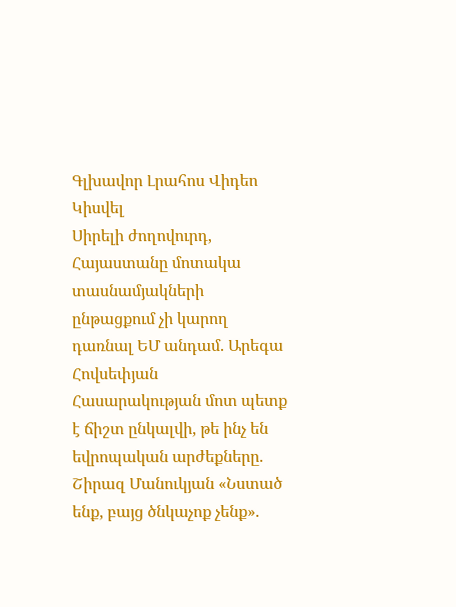Գլխավոր Լրահոս Վիդեո Կիսվել
Սիրելի ժողովուրդ, Հայաստանը մոտակա տասնամյակների ընթացքում չի կարող դառնալ ԵՄ անդամ. Արեգա Հովսեփյան Հասարակության մոտ պետք է ճիշտ ընկալվի, թե ինչ են եվրոպական արժեքները. Շիրազ Մանուկյան «Նստած ենք, բայց ծնկաչոք չենք».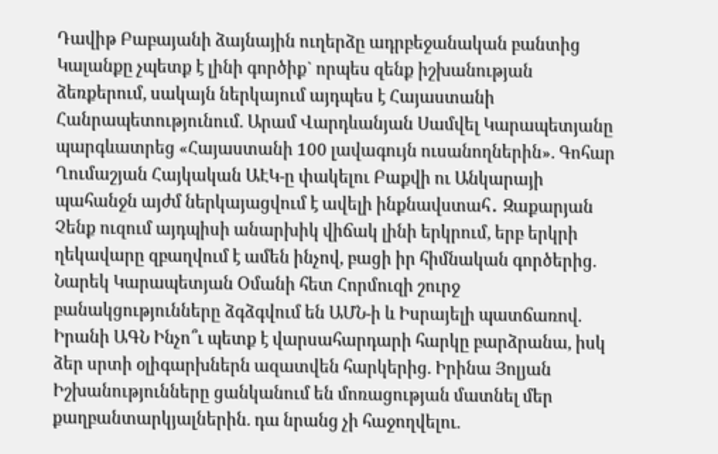Դավիթ Բաբայանի ձայնային ուղերձը ադրբեջանական բանտից Կալանքը չպետք է լինի գործիք` որպես զենք իշխանության ձեռքերում, սակայն ներկայում այդպես է Հայաստանի Հանրապետությունում. Արամ Վարդևանյան Սամվել Կարապետյանը պարգևատրեց «Հայաստանի 100 լավագույն ուսանողներին». Գոհար Ղումաշյան Հայկական ԱԷԿ-ը փակելու Բաքվի ու Անկարայի պահանջն այժմ ներկայացվում է ավելի ինքնավստահ․ Զաքարյան Չենք ուզում այդպիսի անարխիկ վիճակ լինի երկրում, երբ երկրի ղեկավարը զբաղվում է ամեն ինչով, բացի իր հիմնական գործերից. Նարեկ Կարապետյան Օմանի հետ Հորմուզի շուրջ բանակցությունները ձգձգվում են ԱՄՆ-ի և Իսրայելի պատճառով. Իրանի ԱԳՆ Ինչո՞ւ պետք է վարսահարդարի հարկը բարձրանա, իսկ ձեր սրտի օլիգարխներն ազատվեն հարկերից. Իրինա Յոլյան Իշխանությունները ցանկանում են մոռացության մատնել մեր քաղբանտարկյալներին. դա նրանց չի հաջողվելու.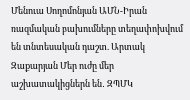Մենուա Սողոմոնյան ԱՄՆ-Իրան ռազմական բախումները տեղափոխվում են տնտեսական դաշտ. Արտակ Զաքարյան Մեր ուժը մեր աշխատակիցներն են․ ԶՊՄԿ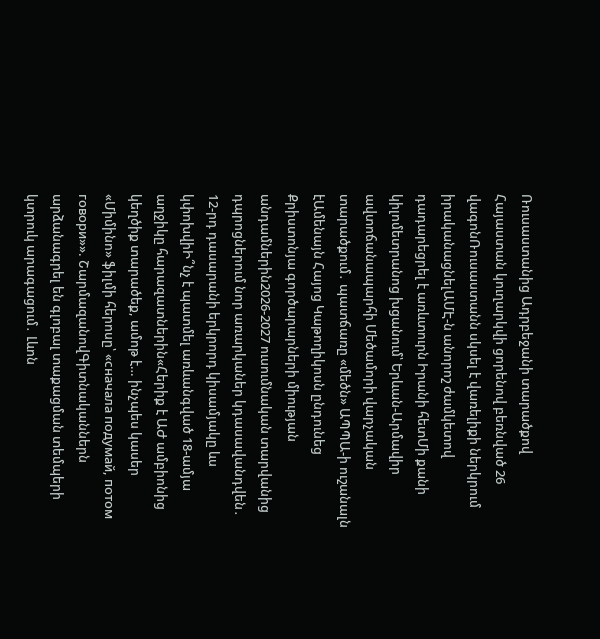Ռուսաստանից Ադրբեջանի տարածքով Հայաստան կուղարկվի ցորենով բեռնված 26 վագոնՌուսաստանն սկսել է վառելիքի ներկրում իրականացնելԱՄԷ-ն անորոշ ժամկետով դադարեցրել է առևտուրն Իրանի հետՄի քանի կիլոմետրանոց խցանում՝ Երևան-Արմավիր ավտոճանապարհի Մեծամորի վարչական տարածքում․ պատճառը «մեծն» ԱՊՊԱ-ի ուշանալն էԱմենայն Հայոց Կաթողիկոսն ընդունեց Քրիստոնյա գործարարների միության անդամներին2026-2027 ուսումնական տարվանից դպրոցներում նոր առարկաներ կդասավանդվեն․ 12-րդ դասարանի երկրորդ կիսամյակը ևս կփոխվիԻ՞նչ է պատմել առևանգված 18-ամյա աղջիկը հարազատներին«Հերիք է ԱԺ ամբիոնից կեղծիք տարածեք, ամոթ է… ինչպես կասեր «Միմինո» ֆիլմի հերոսը՝ «сначала подумай, потом говори»». ՇարմազանովԳիտնականներն արձանագրել են գլոբալ տաքացման տեմպերի կտրուկ արագացում․ Լևոն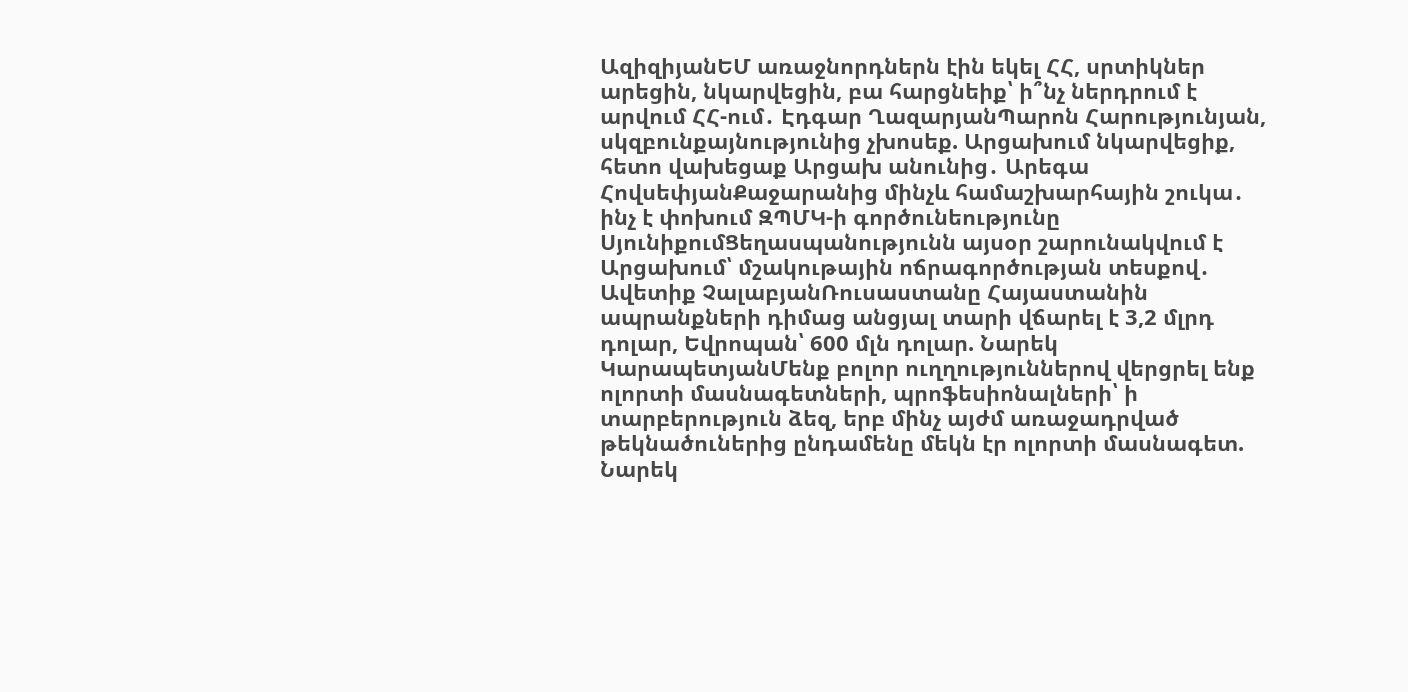ԱզիզիյանԵՄ առաջնորդներն էին եկել ՀՀ, սրտիկներ արեցին, նկարվեցին, բա հարցնեիք՝ ի՞նչ ներդրում է արվում ՀՀ-ում․ Էդգար ՂազարյանՊարոն Հարությունյան, սկզբունքայնությունից չխոսեք. Արցախում նկարվեցիք, հետո վախեցաք Արցախ անունից․ Արեգա ՀովսեփյանՔաջարանից մինչև համաշխարհային շուկա․ ինչ է փոխում ԶՊՄԿ-ի գործունեությունը ՍյունիքումՑեղասպանությունն այսօր շարունակվում է Արցախում՝ մշակութային ոճրագործության տեսքով․ Ավետիք ՉալաբյանՌուսաստանը Հայաստանին ապրանքների դիմաց անցյալ տարի վճարել է 3,2 մլրդ դոլար, Եվրոպան՝ 600 մլն դոլար. Նարեկ ԿարապետյանՄենք բոլոր ուղղություններով վերցրել ենք ոլորտի մասնագետների, պրոֆեսիոնալների՝ ի տարբերություն ձեզ, երբ մինչ այժմ առաջադրված թեկնածուներից ընդամենը մեկն էր ոլորտի մասնագետ. Նարեկ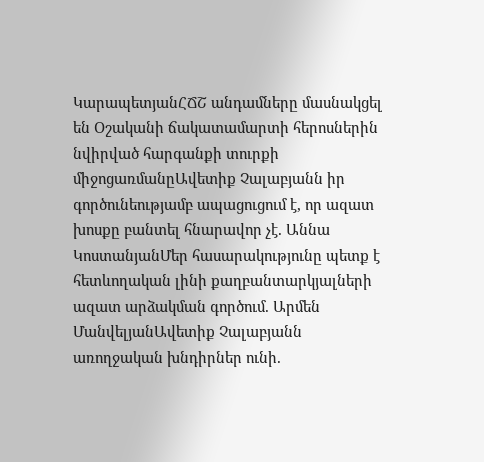ԿարապետյանՀՃՇ անդամները մասնակցել են Օշականի ճակատամարտի հերոսներին նվիրված հարգանքի տուրքի միջոցառմանըԱվետիք Չալաբյանն իր գործունեությամբ ապացուցում է, որ ազատ խոսքը բանտել հնարավոր չէ. Աննա ԿոստանյանՄեր հասարակությունը պետք է հետևողական լինի քաղբանտարկյալների ազատ արձակման գործում. Արմեն ՄանվելյանԱվետիք Չալաբյանն առողջական խնդիրներ ունի.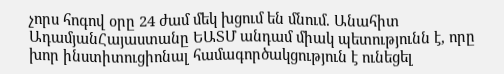չորս հոգով օրը 24 ժամ մեկ խցում են մնում. Անահիտ ԱդամյանՀայաստանը ԵԱՏՄ անդամ միակ պետությունն է, որը խոր ինստիտուցիոնալ համագործակցություն է ունեցել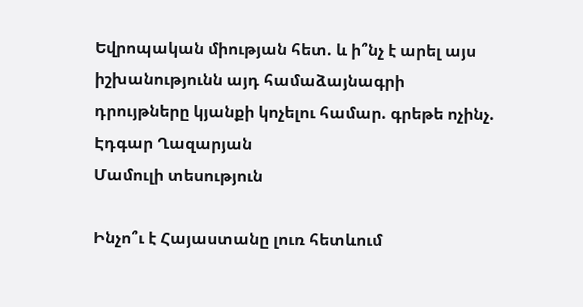Եվրոպական միության հետ. և ի՞նչ է արել այս իշխանությունն այդ համաձայնագրի դրույթները կյանքի կոչելու համար. գրեթե ոչինչ. Էդգար Ղազարյան
Մամուլի տեսություն

Ինչո՞ւ է Հայաստանը լուռ հետևում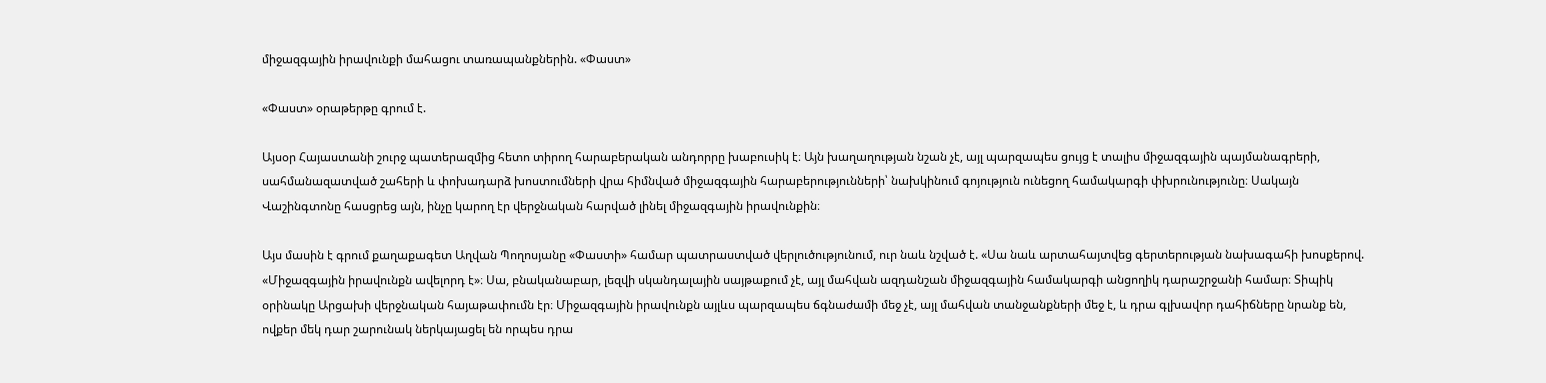միջազգային իրավունքի մահացու տառապանքներին. «Փաստ»

«Փաստ» օրաթերթը գրում է.

Այսօր Հայաստանի շուրջ պատերազմից հետո տիրող հարաբերական անդորրը խաբուսիկ է։ Այն խաղաղության նշան չէ, այլ պարզապես ցույց է տալիս միջազգային պայմանագրերի, սահմանազատված շահերի և փոխադարձ խոստումների վրա հիմնված միջազգային հարաբերությունների՝ նախկինում գոյություն ունեցող համակարգի փխրունությունը։ Սակայն Վաշինգտոնը հասցրեց այն, ինչը կարող էր վերջնական հարված լինել միջազգային իրավունքին։

Այս մասին է գրում քաղաքագետ Աղվան Պողոսյանը «Փաստի» համար պատրաստված վերլուծությունում, ուր նաև նշված է. «Սա նաև արտահայտվեց գերտերության նախագահի խոսքերով. «Միջազգային իրավունքն ավելորդ է»։ Սա, բնականաբար, լեզվի սկանդալային սայթաքում չէ, այլ մահվան ազդանշան միջազգային համակարգի անցողիկ դարաշրջանի համար։ Տիպիկ օրինակը Արցախի վերջնական հայաթափումն էր։ Միջազգային իրավունքն այլևս պարզապես ճգնաժամի մեջ չէ, այլ մահվան տանջանքների մեջ է, և դրա գլխավոր դահիճները նրանք են, ովքեր մեկ դար շարունակ ներկայացել են որպես դրա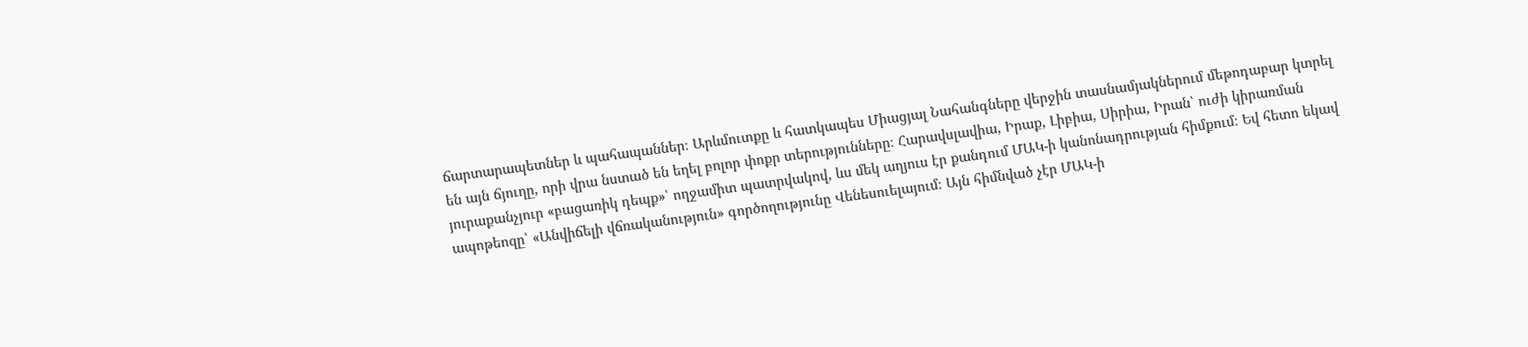ճարտարապետներ և պահապաններ։ Արևմուտքը և հատկապես Միացյալ Նահանգները վերջին տասնամյակներում մեթոդաբար կտրել են այն ճյուղը, որի վրա նստած են եղել բոլոր փոքր տերությունները։ Հարավսլավիա, Իրաք, Լիբիա, Սիրիա, Իրան՝ ուժի կիրառման յուրաքանչյուր «բացառիկ դեպք»՝ ողջամիտ պատրվակով, ևս մեկ աղյուս էր քանդում ՄԱԿ-ի կանոնադրության հիմքում։ Եվ հետո եկավ ապոթեոզը՝ «Անվիճելի վճռականություն» գործողությունը Վենեսուելայում։ Այն հիմնված չէր ՄԱԿ-ի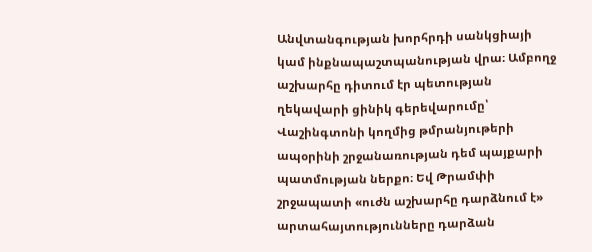Անվտանգության խորհրդի սանկցիայի կամ ինքնապաշտպանության վրա։ Ամբողջ աշխարհը դիտում էր պետության ղեկավարի ցինիկ գերեվարումը՝ Վաշինգտոնի կողմից թմրանյութերի ապօրինի շրջանառության դեմ պայքարի պատմության ներքո։ Եվ Թրամփի շրջապատի «ուժն աշխարհը դարձնում է» արտահայտությունները դարձան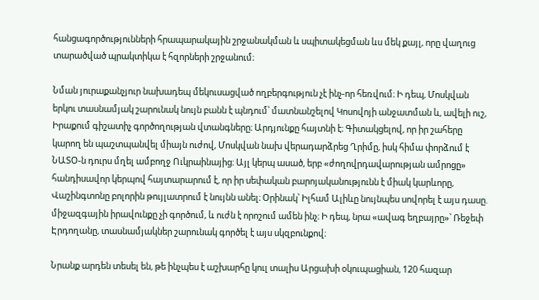հանցագործությունների հրապարակային շրջանակման և սպիտակեցման ևս մեկ քայլ, որը վաղուց տարածված պրակտիկա է հզորների շրջանում։

Նման յուրաքանչյուր նախադեպ մեկուսացված ողբերգություն չէ ինչ-որ հեռվում։ Ի դեպ, Մոսկվան երկու տասնամյակ շարունակ նույն բանն է պնդում՝ մատնանշելով Կոսովոյի անջատման և, ավելի ուշ, Իրաքում գիշատիչ գործողության վտանգները։ Արդյունքը հայտնի է։ Գիտակցելով, որ իր շահերը կարող են պաշտպանվել միայն ուժով, Մոսկվան նախ վերադարձրեց Ղրիմը, իսկ հիմա փորձում է ՆԱՏՕ-ն դուրս մղել ամբողջ Ուկրաինայից։ Այլ կերպ ասած, երբ «ժողովրդավարության ամրոցը» հանդիսավոր կերպով հայտարարում է, որ իր սեփական բարոյականությունն է միակ կարևորը, Վաշինգտոնը բոլորին թույլատրում է նույնն անել։ Օրինակ՝ Իլհամ Ալիևը նույնպես սովորել է այս դասը. միջազգային իրավունքը չի գործում, և ուժն է որոշում ամեն ինչ։ Ի դեպ, նրա «ավագ եղբայրը»՝ Ռեջեփ Էրդողանը, տասնամյակներ շարունակ գործել է այս սկզբունքով։

Նրանք արդեն տեսել են, թե ինչպես է աշխարհը կուլ տալիս Արցախի օկուպացիան, 120 հազար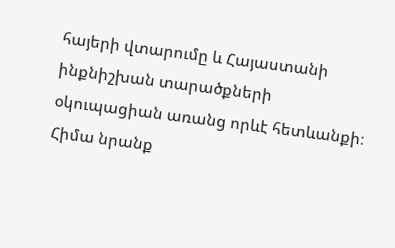հայերի վտարումը և Հայաստանի ինքնիշխան տարածքների օկուպացիան առանց որևէ հետևանքի։ Հիմա նրանք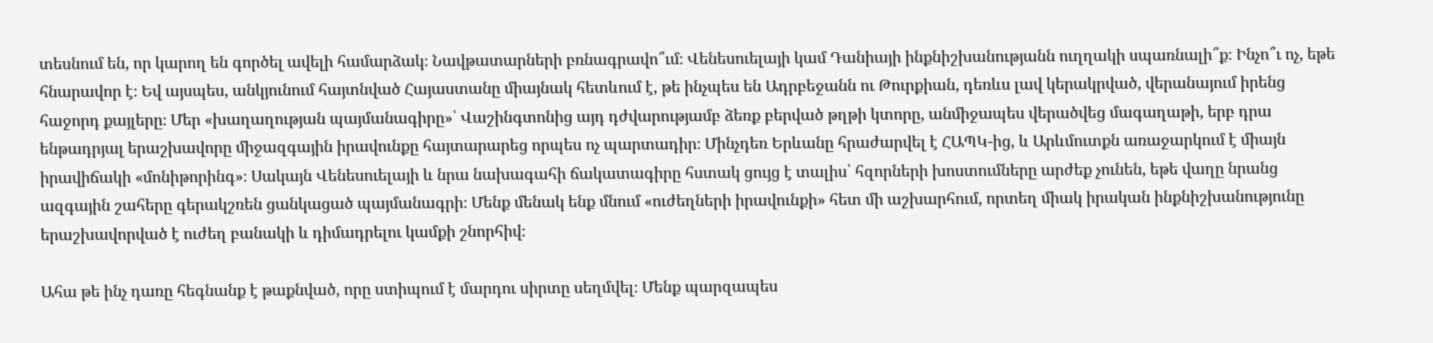տեսնում են, որ կարող են գործել ավելի համարձակ։ Նավթատարների բռնագրավո՞ւմ։ Վենեսուելայի կամ Դանիայի ինքնիշխանությանն ուղղակի սպառնալի՞ք։ Ինչո՞ւ ոչ, եթե հնարավոր է։ Եվ այսպես, անկյունում հայտնված Հայաստանը միայնակ հետևում է, թե ինչպես են Ադրբեջանն ու Թուրքիան, դեռևս լավ կերակրված, վերանայում իրենց հաջորդ քայլերը։ Մեր «խաղաղության պայմանագիրը»՝ Վաշինգտոնից այդ դժվարությամբ ձեռք բերված թղթի կտորը, անմիջապես վերածվեց մագաղաթի, երբ դրա ենթադրյալ երաշխավորը միջազգային իրավունքը հայտարարեց որպես ոչ պարտադիր։ Մինչդեռ Երևանը հրաժարվել է ՀԱՊԿ-ից, և Արևմուտքն առաջարկում է միայն իրավիճակի «մոնիթորինգ»։ Սակայն Վենեսուելայի և նրա նախագահի ճակատագիրը հստակ ցույց է տալիս՝ հզորների խոստումները արժեք չունեն, եթե վաղը նրանց ազգային շահերը գերակշռեն ցանկացած պայմանագրի։ Մենք մենակ ենք մնում «ուժեղների իրավունքի» հետ մի աշխարհում, որտեղ միակ իրական ինքնիշխանությունը երաշխավորված է ուժեղ բանակի և դիմադրելու կամքի շնորհիվ։

Ահա թե ինչ դառը հեգնանք է թաքնված, որը ստիպում է մարդու սիրտը սեղմվել։ Մենք պարզապես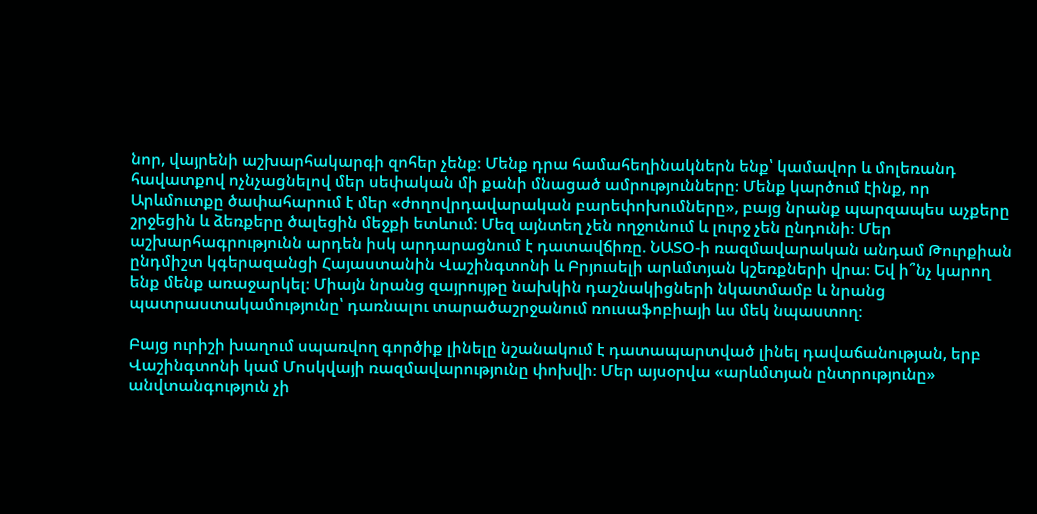նոր, վայրենի աշխարհակարգի զոհեր չենք։ Մենք դրա համահեղինակներն ենք՝ կամավոր և մոլեռանդ հավատքով ոչնչացնելով մեր սեփական մի քանի մնացած ամրությունները։ Մենք կարծում էինք, որ Արևմուտքը ծափահարում է մեր «ժողովրդավարական բարեփոխումները», բայց նրանք պարզապես աչքերը շրջեցին և ձեռքերը ծալեցին մեջքի ետևում։ Մեզ այնտեղ չեն ողջունում և լուրջ չեն ընդունի։ Մեր աշխարհագրությունն արդեն իսկ արդարացնում է դատավճիռը. ՆԱՏՕ-ի ռազմավարական անդամ Թուրքիան ընդմիշտ կգերազանցի Հայաստանին Վաշինգտոնի և Բրյուսելի արևմտյան կշեռքների վրա։ Եվ ի՞նչ կարող ենք մենք առաջարկել։ Միայն նրանց զայրույթը նախկին դաշնակիցների նկատմամբ և նրանց պատրաստակամությունը՝ դառնալու տարածաշրջանում ռուսաֆոբիայի ևս մեկ նպաստող։

Բայց ուրիշի խաղում սպառվող գործիք լինելը նշանակում է դատապարտված լինել դավաճանության, երբ Վաշինգտոնի կամ Մոսկվայի ռազմավարությունը փոխվի։ Մեր այսօրվա «արևմտյան ընտրությունը» անվտանգություն չի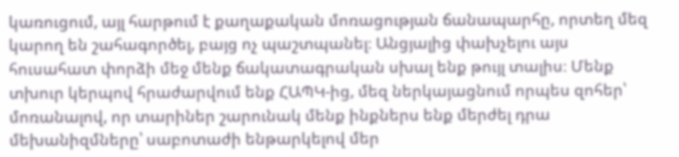կառուցում, այլ հարթում է քաղաքական մոռացության ճանապարհը, որտեղ մեզ կարող են շահագործել, բայց ոչ պաշտպանել։ Անցյալից փախչելու այս հուսահատ փորձի մեջ մենք ճակատագրական սխալ ենք թույլ տալիս։ Մենք տխուր կերպով հրաժարվում ենք ՀԱՊԿ-ից, մեզ ներկայացնում որպես զոհեր՝ մոռանալով, որ տարիներ շարունակ մենք ինքներս ենք մերժել դրա մեխանիզմները՝ սաբոտաժի ենթարկելով մեր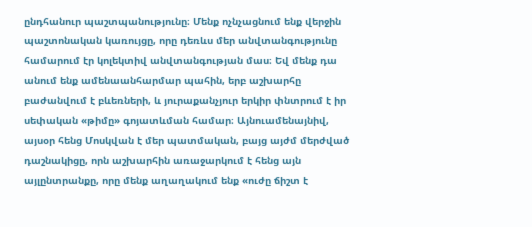ընդհանուր պաշտպանությունը։ Մենք ոչնչացնում ենք վերջին պաշտոնական կառույցը, որը դեռևս մեր անվտանգությունը համարում էր կոլեկտիվ անվտանգության մաս։ Եվ մենք դա անում ենք ամենաանհարմար պահին, երբ աշխարհը բաժանվում է բևեռների, և յուրաքանչյուր երկիր փնտրում է իր սեփական «թիմը» գոյատևման համար։ Այնուամենայնիվ, այսօր հենց Մոսկվան է մեր պատմական, բայց այժմ մերժված դաշնակիցը, որն աշխարհին առաջարկում է հենց այն այլընտրանքը, որը մենք աղաղակում ենք «ուժը ճիշտ է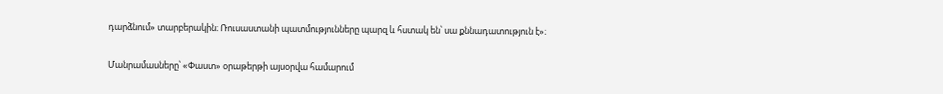դարձնում» տարբերակին։ Ռուսաստանի պատմությունները պարզ և հստակ են՝ սա քննադատություն է»։

Մանրամասները՝ «Փաստ» օրաթերթի այսօրվա համարում